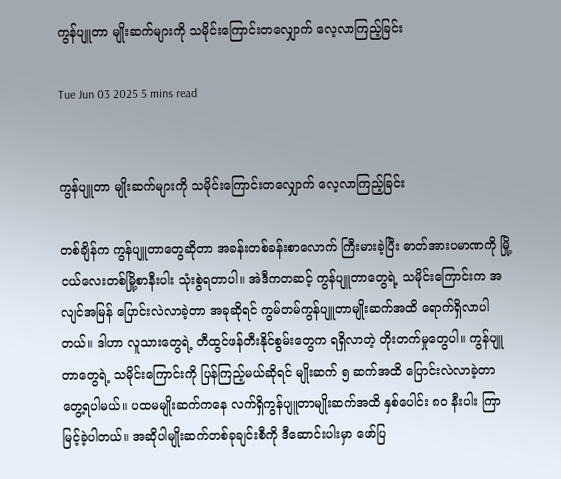ကွန်ပျူတာ မျိုးဆက်များကို သမိုင်းကြောင်းတလျှောက် လေ့လာကြည့်ခြင်း

Tue Jun 03 2025 5 mins read


ကွန်ပျူတာ မျိုးဆက်များကို သမိုင်းကြောင်းတလျှောက် လေ့လာကြည့်ခြင်း

တစ်ချိန်က ကွန်ပျူတာတွေဆိုတာ အခန်းတစ်ခန်းစာလောက် ကြီးမားခဲ့ပြီး ဓာတ်အားပမာဏကို မြို့ငယ်လေးတစ်မြို့စာနီးပါး သုံးစွဲရတာပါ။ အဲဒီကတဆင့် ကွန်ပျူတာတွေရဲ့ သမိုင်းကြောင်းက အလျင်အမြန် ပြောင်းလဲလာခဲ့တာ အခုဆိုရင် ကွမ်တမ်ကွန်ပျူတာမျိုးဆက်အထိ ရောက်ရှိလာပါတယ်။ ဒါဟာ လူသားတွေရဲ့ တီထွင်ဖန်တီးနိုင်စွမ်းတွေက ရရှိလာတဲ့ တိုးတက်မှုတွေပါ။ ကွန်ပျူတာတွေရဲ့ သမိုင်းကြောင်းကို ပြန်ကြည့်မယ်ဆိုရင် မျိုးဆက် ၅ ဆက်အထိ ပြောင်းလဲလာခဲ့တာ တွေ့ရပါမယ်။ ပထမမျိုးဆက်ကနေ လက်ရှိကွန်ပျူတာမျိုးဆက်အထိ နှစ်ပေါင်း ၈၀ နီးပါး ကြာမြင့်ခဲ့ပါတယ်။ အဆိုပါမျိုးဆက်တစ်ခုချင်းစီကို ဒီဆောင်းပါးမှာ ဖော်ပြ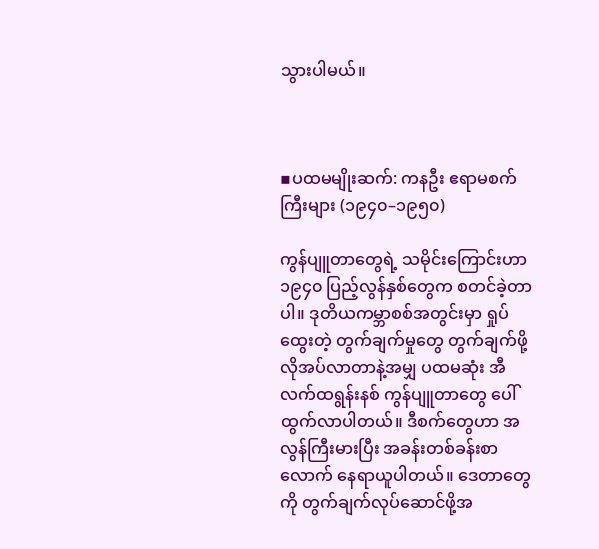သွားပါမယ်။



▪ပထမမျိုးဆက်: ကနဦး ဧရာမစက်ကြီးများ (၁၉၄၀–၁၉၅၀)

ကွန်ပျူတာတွေရဲ့ သမိုင်းကြောင်းဟာ ၁၉၄၀ ပြည့်လွန်နှစ်တွေက စတင်ခဲ့တာပါ။ ဒုတိယကမ္ဘာစစ်အတွင်းမှာ ရှုပ်ထွေးတဲ့ တွက်ချက်မှုတွေ တွက်ချက်ဖို့ လိုအပ်လာတာနဲ့အမျှ ပထမဆုံး အီလက်ထရွန်းနစ် ကွန်ပျူတာတွေ ပေါ်ထွက်လာပါတယ်။ ဒီစက်တွေဟာ အလွန်ကြီးမားပြီး အခန်းတစ်ခန်းစာလောက် နေရာယူပါတယ်။ ဒေတာတွေကို တွက်ချက်လုပ်ဆောင်ဖို့အ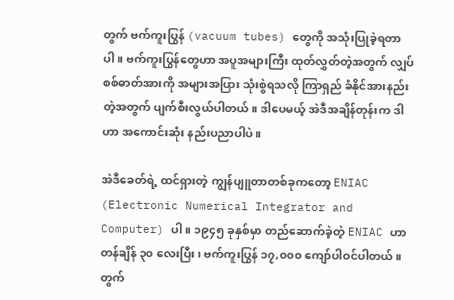တွက် ဗက်ကူးပြွန် (vacuum tubes) တွေကို အသုံးပြုခဲ့ရတာပါ။ ဗက်ကူးပြွန်တွေဟာ အပူအများကြီး ထုတ်လွှတ်တဲ့အတွက် လျှပ်စစ်ဓာတ်အားကို အများအပြား သုံးစွဲရသလို ကြာရှည် ခံနိုင်အားနည်းတဲ့အတွက် ပျက်စီးလွယ်ပါတယ်။ ဒါပေမယ့် အဲဒီအချိန်တုန်းက ဒါဟာ အကောင်းဆုံး နည်းပညာပါပဲ။

အဲဒီခေတ်ရဲ့ ထင်ရှားတဲ့ ကျွန်ပျူတာတစ်ခုကတော့ ENIAC (Electronic Numerical Integrator and Computer) ပါ။ ၁၉၄၅ ခုနှစ်မှာ တည်ဆောက်ခဲ့တဲ့ ENIAC ဟာ တန်ချိန် ၃၀ လေးပြီး၊ ဗက်ကူးပြွန် ၁၇,၀၀၀ ကျော်ပါဝင်ပါတယ်။ တွက်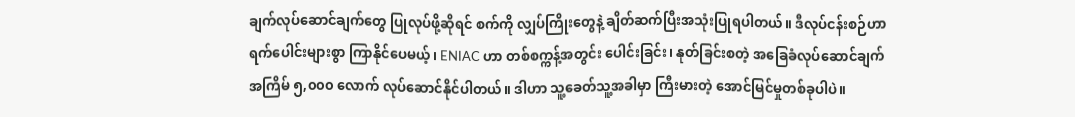ချက်လုပ်ဆောင်ချက်တွေ ပြုလုပ်ဖို့ဆိုရင် စက်ကို လျှပ်ကြိုးတွေနဲ့ ချိတ်ဆက်ပြီးအသုံးပြုရပါတယ်။ ဒီလုပ်ငန်းစဉ်ဟာ ရက်ပေါင်းများစွာ ကြာနိုင်ပေမယ့်၊ ENIAC ဟာ တစ်စက္ကန့်အတွင်း ပေါင်းခြင်း၊ နုတ်ခြင်းစတဲ့ အခြေခံလုပ်ဆောင်ချက် အကြိမ် ၅,၀၀၀ လောက် လုပ်ဆောင်နိုင်ပါတယ်။ ဒါဟာ သူ့ခေတ်သူ့အခါမှာ ကြီးမားတဲ့ အောင်မြင်မှုတစ်ခုပါပဲ။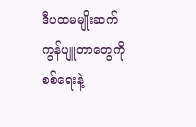ဒီပထမမျိုးဆက် ကွန်ပျူတာတွေကို စစ်ရေးနဲ့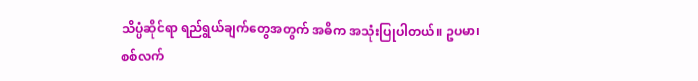သိပ္ပံဆိုင်ရာ ရည်ရွယ်ချက်တွေအတွက် အဓိက အသုံးပြုပါတယ်။ ဥပမာ၊ စစ်လက်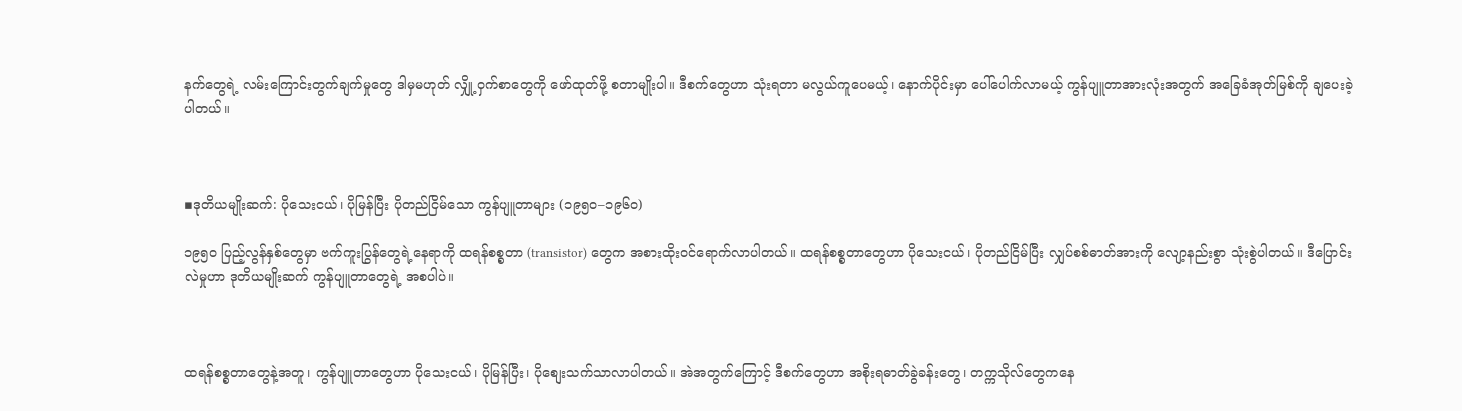နက်တွေရဲ့ လမ်းကြောင်းတွက်ချက်မှုတွေ ဒါမှမဟုတ် လျှို့ဝှက်စာတွေကို ဖော်ထုတ်ဖို့ စတာမျိုးပါ။ ဒီစက်တွေဟာ သုံးရတာ မလွယ်ကူပေမယ့်၊ နောက်ပိုင်းမှာ ပေါ်ပေါက်လာမယ့် ကွန်ပျူတာအားလုံးအတွက် အခြေခံအုတ်မြစ်ကို ချပေးခဲ့ပါတယ်။



▪ဒုတိယမျိုးဆက်: ပိုသေးငယ်၊ ပိုမြန်ပြီး ပိုတည်ငြိမ်သော ကွန်ပျူတာများ (၁၉၅၀–၁၉၆၀)

၁၉၅၀ ပြည့်လွန်နှစ်တွေမှာ ဗက်ကူးပြွန်တွေရဲ့နေရာကို ထရန်စစ္စတာ (transistor) တွေက အစားထိုးဝင်ရောက်လာပါတယ်။ ထရန်စစ္စတာတွေဟာ ပိုသေးငယ်၊ ပိုတည်ငြိမ်ပြီး လျှပ်စစ်ဓာတ်အားကို လျော့နည်းစွာ သုံးစွဲပါတယ်။ ဒီပြောင်းလဲမှုဟာ ဒုတိယမျိုးဆက် ကွန်ပျူတာတွေရဲ့ အစပါပဲ။



ထရန်စစ္စတာတွေနဲ့အတူ၊ ကွန်ပျူတာတွေဟာ ပိုသေးငယ်၊ ပိုမြန်ပြီး၊ ပိုစျေးသက်သာလာပါတယ်။ အဲအတွက်ကြောင့် ဒီစက်တွေဟာ အစိုးရဓာတ်ခွဲခန်းတွေ၊ တက္ကသိုလ်တွေကနေ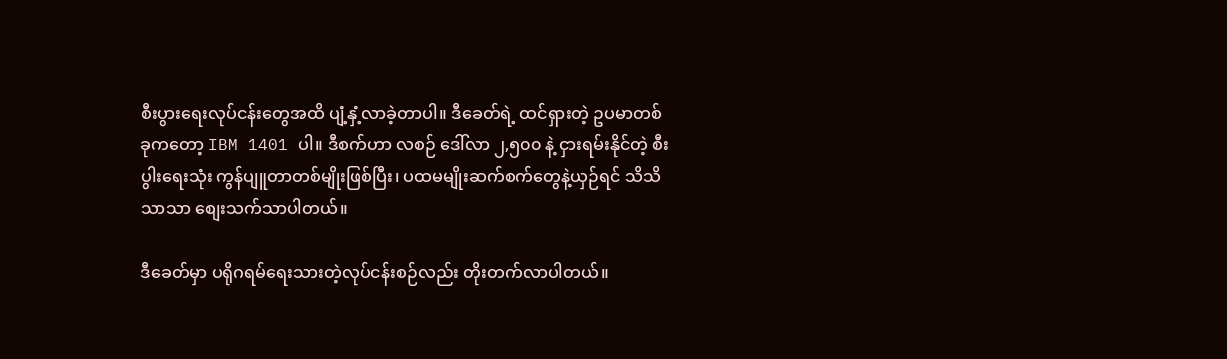စီးပွားရေးလုပ်ငန်းတွေအထိ ပျံ့နှံ့လာခဲ့တာပါ။ ဒီခေတ်ရဲ့ ထင်ရှားတဲ့ ဥပမာတစ်ခုကတော့ IBM 1401 ပါ။ ဒီစက်ဟာ လစဉ် ဒေါ်လာ ၂,၅၀၀ နဲ့ ငှားရမ်းနိုင်တဲ့ စီးပွါးရေးသုံး ကွန်ပျူတာတစ်မျိုးဖြစ်ပြီး၊ ပထမမျိုးဆက်စက်တွေနဲ့ယှဉ်ရင် သိသိသာသာ စျေးသက်သာပါတယ်။

ဒီခေတ်မှာ ပရိုဂရမ်ရေးသားတဲ့လုပ်ငန်းစဉ်လည်း တိုးတက်လာပါတယ်။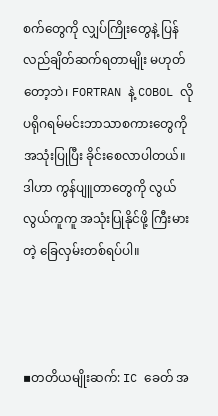စက်တွေကို လျှပ်ကြိုးတွေနဲ့ ပြန်လည်ချိတ်ဆက်ရတာမျိုး မဟုတ်တော့ဘဲ၊ FORTRAN နဲ့ COBOL လို ပရိုဂရမ်မင်းဘာသာစကားတွေကို အသုံးပြုပြီး ခိုင်းစေလာပါတယ်။ ဒါဟာ ကွန်ပျူတာတွေကို လွယ်လွယ်ကူကူ အသုံးပြုနိုင်ဖို့ ကြီးမားတဲ့ ခြေလှမ်းတစ်ရပ်ပါ။



▪တတိယမျိုးဆက်: IC ခေတ် အ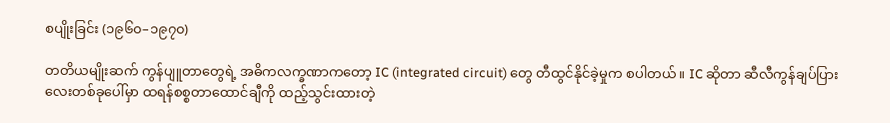စပျိုးခြင်း (၁၉၆၀–၁၉၇၀)

တတိယမျိုးဆက် ကွန်ပျူတာတွေရဲ့ အဓိကလက္ခဏာကတော့ IC (integrated circuit) တွေ တီထွင်နိုင်ခဲ့မှုက စပါတယ်။ IC ဆိုတာ ဆီလီကွန်ချပ်ပြားလေးတစ်ခုပေါ်မှာ ထရန်စစ္စတာထောင်ချီကို ထည့်သွင်းထားတဲ့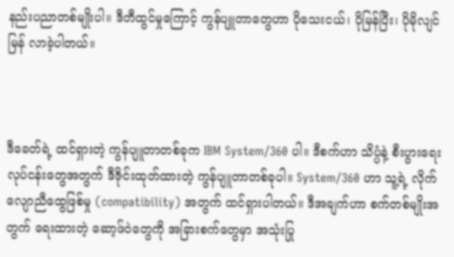နည်းပညာတစ်မျိုးပါ။ ဒီတီထွင်မှုကြောင့် ကွန်ပျူတာတွေဟာ ပိုသေးငယ်၊ ပိုမြန်ပြီး၊ ပိုမိုလျင်မြန် လာခဲ့ပါတယ်။



ဒီခေတ်ရဲ့ ထင်ရှားတဲ့ ကွန်ပျူတာတစ်ခုက IBM System/360 ပါ။ ဒီစက်ဟာ သိပ္ပံနဲ့ စီးပွားရေးလုပ်ငန်းတွေအတွက် ဒီဇိုင်းထုတ်ထားတဲ့ ကွန်ပျူတာတစ်ခုပါ။ System/360 ဟာ သူ့ရဲ့ လိုက်လျောညီထွေဖြစ်မှု (compatibility) အတွက် ထင်ရှားပါတယ်။ ဒီအချက်ဟာ စက်တစ်မျိုးအတွက် ရေးထားတဲ့ ဆော့ဖ်ဝဲတွေကို အခြားစက်တွေမှာ အသုံးပြု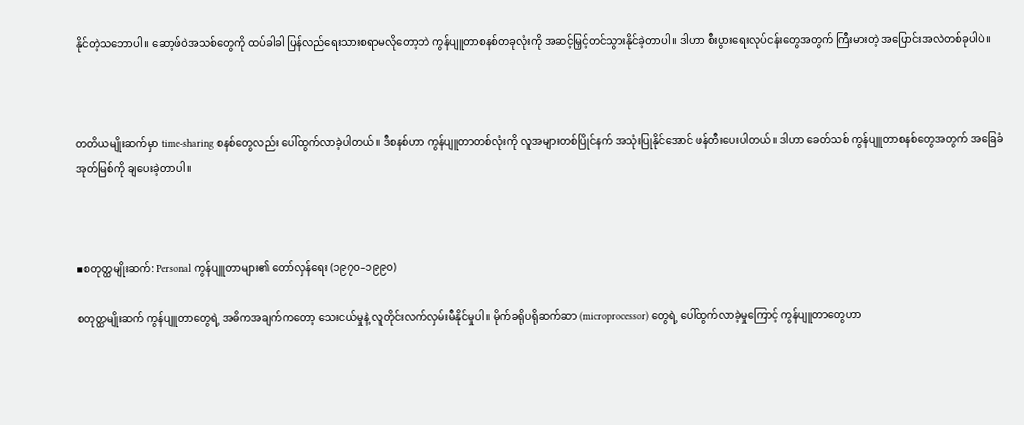နိုင်တဲ့သဘောပါ။ ဆော့ဖ်ဝဲအသစ်တွေကို ထပ်ခါခါ ပြန်လည်ရေးသားစရာမလိုတော့ဘဲ ကွန်ပျူတာစနစ်တခုလုံးကို အဆင့်မြှင့်တင်သွားနိုင်ခဲ့တာပါ။ ဒါဟာ စီးပွားရေးလုပ်ငန်းတွေအတွက် ကြီးမားတဲ့ အပြောင်းအလဲတစ်ခုပါပဲ။



တတိယမျိုးဆက်မှာ time-sharing စနစ်တွေလည်း ပေါ်ထွက်လာခဲ့ပါတယ်။ ဒီစနစ်ဟာ ကွန်ပျူတာတစ်လုံးကို လူအများတစ်ပြိုင်နက် အသုံးပြုနိုင်အောင် ဖန်တီးပေးပါတယ်။ ဒါဟာ ခေတ်သစ် ကွန်ပျူတာစနစ်တွေအတွက် အခြေခံအုတ်မြစ်ကို ချပေးခဲ့တာပါ။



▪စတုတ္ထမျိုးဆက်: Personal ကွန်ပျူတာများ၏ တော်လှန်ရေး (၁၉၇၀–၁၉၉၀)

စတုတ္ထမျိုးဆက် ကွန်ပျူတာတွေရဲ့ အဓိကအချက်ကတော့ သေးငယ်မှုနဲ့ လူတိုင်းလက်လှမ်းမီနိုင်မှုပါ။ မိုက်ခရိုပရိုဆက်ဆာ (microprocessor) တွေရဲ့ ပေါ်ထွက်လာခဲ့မှုကြောင့် ကွန်ပျူတာတွေဟာ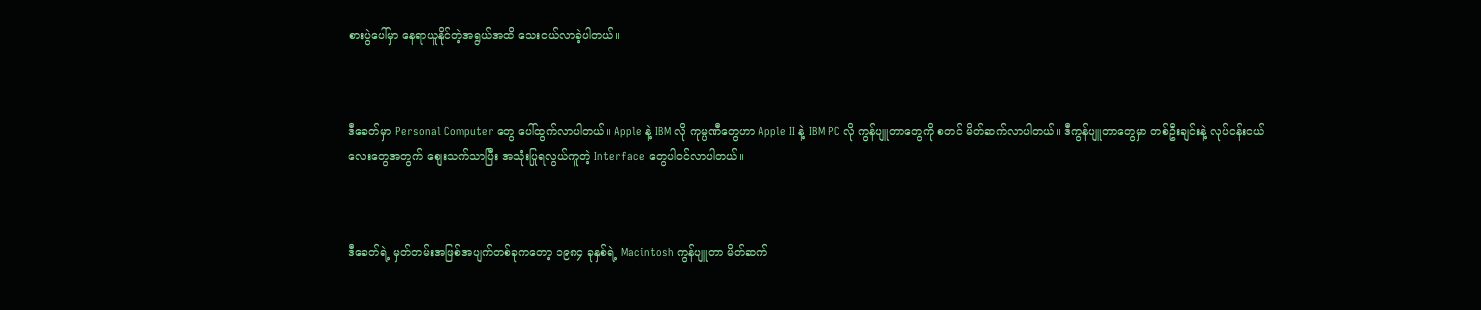စားပွဲပေါ်မှာ နေရာယူနိုင်တဲ့အရွယ်အထိ သေးငယ်လာခဲ့ပါတယ်။



ဒီခေတ်မှာ Personal Computer တွေ ပေါ်ထွက်လာပါတယ်။ Apple နဲ့ IBM လို ကုမ္ပဏီတွေဟာ Apple II နဲ့ IBM PC လို ကွန်ပျူတာတွေကို စတင် မိတ်ဆက်လာပါတယ်။ ဒီကွန်ပျူတာတွေမှာ တစ်ဦးချင်းနဲ့ လုပ်ငန်းငယ်လေးတွေအတွက် စျေးသက်သာပြီး အသုံးပြုရလွယ်ကူတဲ့ Interface တွေပါဝင်လာပါတယ်။



ဒီခေတ်ရဲ့ မှတ်တမ်းအဖြစ်အပျက်တစ်ခုကတော့ ၁၉၈၄ ခုနှစ်ရဲ့ Macintosh ကွန်ပျူတာ မိတ်ဆက်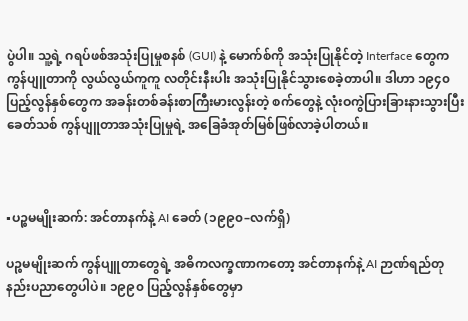ပွဲပါ။ သူ့ရဲ့ ဂရပ်ဖစ်အသုံးပြုမှုစနစ် (GUI) နဲ့ မောက်စ်ကို အသုံးပြုနိုင်တဲ့ Interface တွေက ကွန်ပျူတာကို လွယ်လွယ်ကူကူ လတိုင်းနီးပါး အသုံးပြုနိုင်သွားစေခဲ့တာပါ။ ဒါဟာ ၁၉၄၀ ပြည့်လွန်နှစ်တွေက အခန်းတစ်ခန်းစာကြီးမားလွန်းတဲ့ စက်တွေနဲ့ လုံးဝကွဲပြားခြားနားသွားပြီး ခေတ်သစ် ကွန်ပျူတာအသုံးပြုမှုရဲ့ အခြေခံအုတ်မြစ်ဖြစ်လာခဲ့ပါတယ်။



▪ပဉ္စမမျိုးဆက်: အင်တာနက်နဲ့ AI ခေတ် (၁၉၉၀–လက်ရှိ)

ပဉ္စမမျိုးဆက် ကွန်ပျူတာတွေရဲ့ အဓိကလက္ခဏာကတော့ အင်တာနက်နဲ့ AI ဉာဏ်ရည်တု နည်းပညာတွေပါပဲ။ ၁၉၉၀ ပြည့်လွန်နှစ်တွေမှာ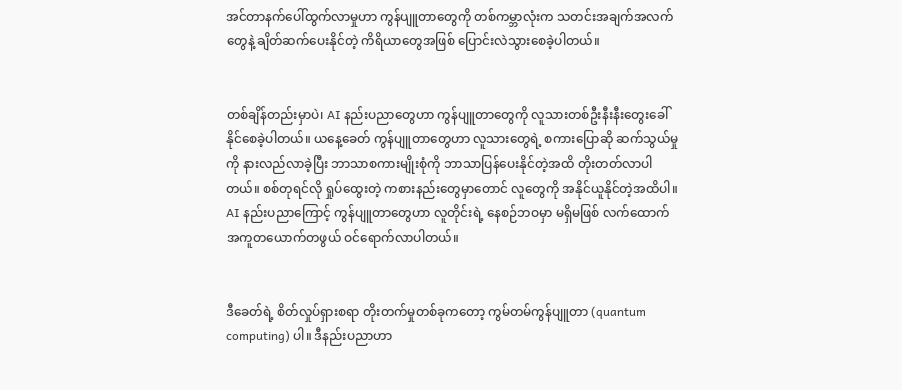အင်တာနက်ပေါ်ထွက်လာမှုဟာ ကွန်ပျူတာတွေကို တစ်ကမ္ဘာလုံးက သတင်းအချက်အလက်တွေနဲ့ ချိတ်ဆက်ပေးနိုင်တဲ့ ကိရိယာတွေအဖြစ် ပြောင်းလဲသွားစေခဲ့ပါတယ်။


တစ်ချိန်တည်းမှာပဲ၊ AI နည်းပညာတွေဟာ ကွန်ပျူတာတွေကို လူသားတစ်ဦးနီးနီးတွေးခေါ်နိုင်စေခဲ့ပါတယ်။ ယနေ့ခေတ် ကွန်ပျူတာတွေဟာ လူသားတွေရဲ့ စကားပြောဆို ဆက်သွယ်မှုကို နားလည်လာခဲ့ပြီး ဘာသာစကားမျိုးစုံကို ဘာသာပြန်ပေးနိုင်တဲ့အထိ တိုးတတ်လာပါတယ်။ စစ်တုရင်လို ရှုပ်ထွေးတဲ့ ကစားနည်းတွေမှာတောင် လူတွေကို အနိုင်ယူနိုင်တဲ့အထိပါ။ AI နည်းပညာကြောင့် ကွန်ပျူတာတွေဟာ လူတိုင်းရဲ့ နေစဉ်ဘဝမှာ မရှိမဖြစ် လက်ထောက်အကူတယောက်တဖွယ် ဝင်ရောက်လာပါတယ်။


ဒီခေတ်ရဲ့ စိတ်လှုပ်ရှားစရာ တိုးတက်မှုတစ်ခုကတော့ ကွမ်တမ်ကွန်ပျူတာ (quantum computing) ပါ။ ဒီနည်းပညာဟာ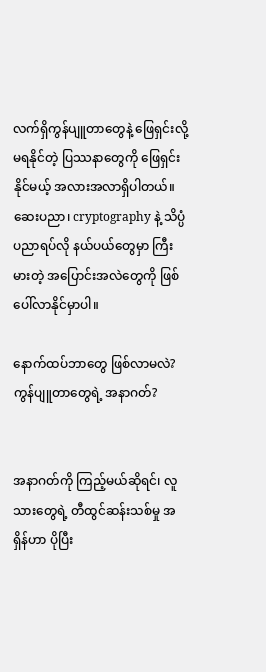လက်ရှိကွန်ပျူတာတွေနဲ့ ဖြေရှင်းလို့မရနိုင်တဲ့ ပြဿနာတွေကို ဖြေရှင်းနိုင်မယ့် အလားအလာရှိပါတယ်။ ဆေးပညာ၊ cryptography နဲ့ သိပ္ပံပညာရပ်လို နယ်ပယ်တွေမှာ ကြီးမားတဲ့ အပြောင်းအလဲတွေကို ဖြစ်ပေါ်လာနိုင်မှာပါ။

နောက်ထပ်ဘာတွေ ဖြစ်လာမလဲ? ကွန်ပျူတာတွေရဲ့ အနာဂတ်?


အနာဂတ်ကို ကြည့်မယ်ဆိုရင်၊ လူသားတွေရဲ့ တီထွင်ဆန်းသစ်မှု အရှိန်ဟာ ပိုပြီး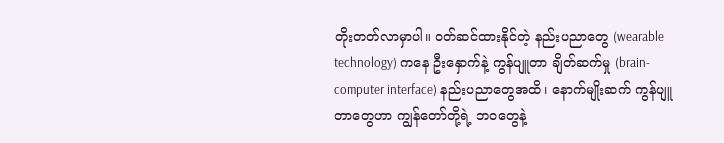တိုးတတ်လာမှာပါ။ ဝတ်ဆင်ထားနိုင်တဲ့ နည်းပညာတွေ (wearable technology) ကနေ ဦးနှောက်နဲ့ ကွန်ပျူတာ ချိတ်ဆက်မှု (brain-computer interface) နည်းပညာတွေအထိ၊ နောက်မျိုးဆက် ကွန်ပျူတာတွေဟာ ကျွန်တော်တို့ရဲ့ ဘဝတွေနဲ့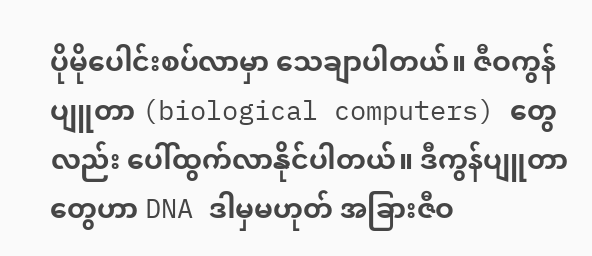ပိုမိုပေါင်းစပ်လာမှာ သေချာပါတယ်။ ဇီဝကွန်ပျူတာ (biological computers) တွေလည်း ပေါ်ထွက်လာနိုင်ပါတယ်။ ဒီကွန်ပျူတာတွေဟာ DNA ဒါမှမဟုတ် အခြားဇီဝ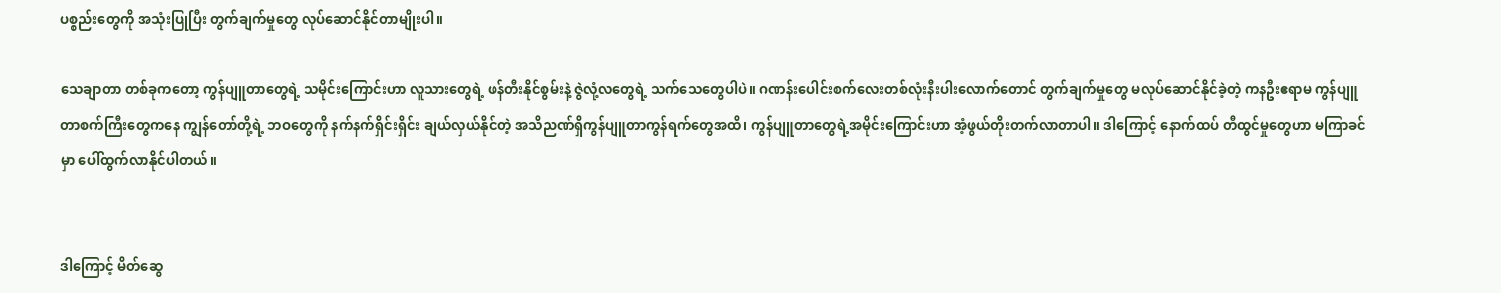ပစ္စည်းတွေကို အသုံးပြုပြီး တွက်ချက်မှုတွေ လုပ်ဆောင်နိုင်တာမျိုးပါ။

သေချာတာ တစ်ခုကတော့ ကွန်ပျူတာတွေရဲ့ သမိုင်းကြောင်းဟာ လူသားတွေရဲ့ ဖန်တီးနိုင်စွမ်းနဲ့ ဇွဲလုံ့လတွေရဲ့ သက်သေတွေပါပဲ။ ဂဏန်းပေါင်းစက်လေးတစ်လုံးနီးပါးလောက်တောင် တွက်ချက်မှုတွေ မလုပ်ဆောင်နိုင်ခဲ့တဲ့ ကနဦးဧရာမ ကွန်ပျူတာစက်ကြီးတွေကနေ ကျွန်တော်တို့ရဲ့ ဘဝတွေကို နက်နက်ရှိင်းရှိင်း ချယ်လှယ်နိုင်တဲ့ အသိညဏ်ရှိကွန်ပျူတာကွန်ရက်တွေအထိ၊ ကွန်ပျူတာတွေရဲ့အမိုင်းကြောင်းဟာ အံ့ဖွယ်တိုးတက်လာတာပါ။ ဒါကြောင့် နောက်ထပ် တီထွင်မှုတွေဟာ မကြာခင်မှာ ပေါ်ထွက်လာနိုင်ပါတယ်။


ဒါကြောင့် မိတ်ဆွေ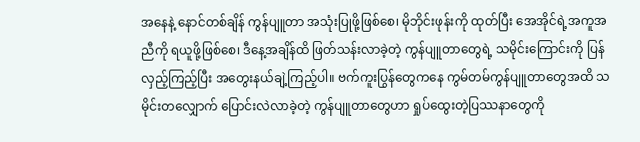အနေနဲ့ နောင်တစ်ချိန် ကွန်ပျူတာ အသုံးပြုဖို့ဖြစ်စေ၊ မိုဘိုင်းဖုန်းကို ထုတ်ပြီး အေအိုင်ရဲ့အကူအညီကို ရယူဖို့ဖြစ်စေ၊ ဒီနေ့အချိန်ထိ ဖြတ်သန်းလာခဲ့တဲ့ ကွန်ပျူတာတွေရဲ့ သမိုင်းကြောင်းကို ပြန်လှည့်ကြည့်ပြီး အတွေးနယ်ချဲ့ကြည့်ပါ။ ဗက်ကူးပြွန်တွေကနေ ကွမ်တမ်ကွန်ပျူတာတွေအထိ သမိုင်းတလျှောက် ပြောင်းလဲလာခဲ့တဲ့ ကွန်ပျူတာတွေဟာ ရှုပ်ထွေးတဲ့ပြဿနာတွေကို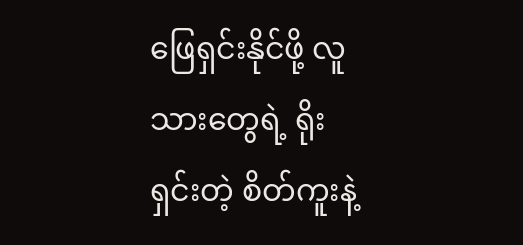ဖြေရှင်းနိုင်ဖို့ လူသားတွေရဲ့ ရိုးရှင်းတဲ့ စိတ်ကူးနဲ့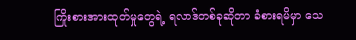ကြိုးစားအားထုတ်မှုတွေရဲ့ ရလာဒ်တစ်ခုဆိုတာ ခံစားရမိမှာ သေ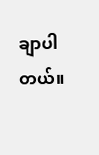ချာပါတယ်။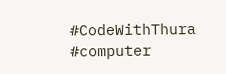#CodeWithThura #computer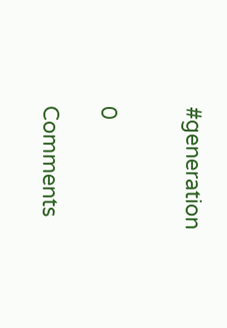#generation


0

Comments